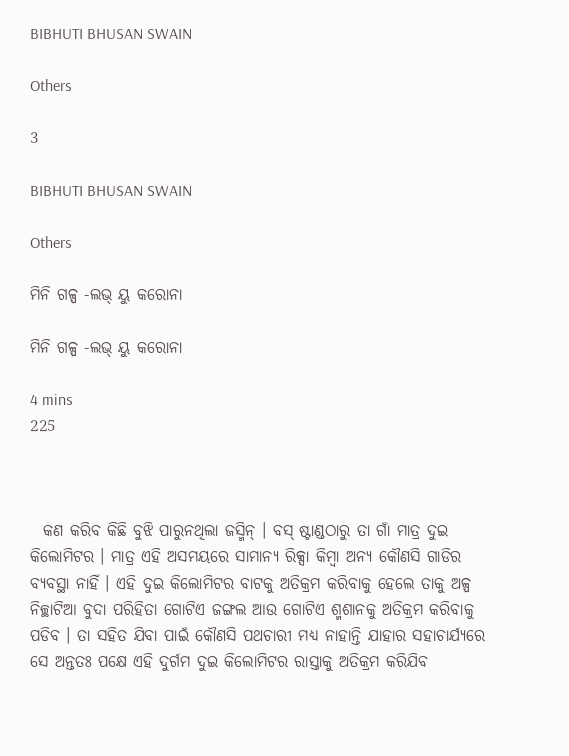BIBHUTI BHUSAN SWAIN

Others

3

BIBHUTI BHUSAN SWAIN

Others

ମିନି ଗଳ୍ପ -ଲଭ୍ ୟୁ କରୋନା

ମିନି ଗଳ୍ପ -ଲଭ୍ ୟୁ କରୋନା

4 mins
225



  କଣ କରିବ କିଛି ବୁଝି ପାରୁନଥିଲା ଜସ୍ମିନ୍ । ବସ୍ ଷ୍ଟାଣ୍ଡଠାରୁ ତା ଗାଁ ମାତ୍ର ଦୁଇ କିଲୋମିଟର । ମାତ୍ର ଏହି ଅସମୟରେ ସାମାନ୍ୟ ରିକ୍ସା କିମ୍ବା ଅନ୍ୟ କୌଣସି ଗାଡିର ବ୍ୟବସ୍ଥା ନାହିଁ । ଏହି ଦୁଇ କିଲୋମିଟର ବାଟକୁ ଅତିକ୍ରମ କରିବାକୁ ହେଲେ ତାକୁ ଅଳ୍ପ ନିଚ୍ଛାଟିଆ ବୁଦା ପରିହିତା ଗୋଟିଏ ଜଙ୍ଗଲ ଆଉ ଗୋଟିଏ ଶ୍ମଶାନକୁ ଅତିକ୍ରମ କରିବାକୁ ପଡିବ । ତା ସହିତ ଯିବା ପାଇଁ କୌଣସି ପଥଚାରୀ ମଧ୍ୟ ନାହାନ୍ତି ଯାହାର ସହାଚାର୍ଯ୍ୟରେ ସେ ଅନ୍ତତଃ ପକ୍ଷେ ଏହି ଦୁର୍ଗମ ଦୁଇ କିଲୋମିଟର ରାସ୍ତାକୁ ଅତିକ୍ରମ କରିଯିବ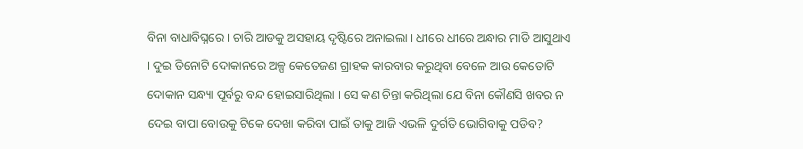ବିନା ବାଧାବିଘ୍ନରେ । ଚାରି ଆଡକୁ ଅସହାୟ ଦୃଷ୍ଟିରେ ଅନାଇଲା । ଧୀରେ ଧୀରେ ଅନ୍ଧାର ମାଡି ଆସୁଥାଏ । ଦୁଇ ତିନୋଟି ଦୋକାନରେ ଅଳ୍ପ କେତେଜଣ ଗ୍ରାହକ କାରବାର କରୁଥିବା ବେଳେ ଆଉ କେତୋଟି ଦୋକାନ ସନ୍ଧ୍ୟା ପୂର୍ବରୁ ବନ୍ଦ ହୋଇସାରିଥିଲା । ସେ କଣ ଚିନ୍ତା କରିଥିଲା ଯେ ବିନା କୌଣସି ଖବର ନ ଦେଇ ବାପା ବୋଉକୁ ଟିକେ ଦେଖା କରିବା ପାଇଁ ତାକୁ ଆଜି ଏଭଳି ଦୁର୍ଗତି ଭୋଗିବାକୁ ପଡିବ?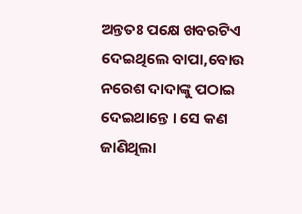ଅନ୍ତତଃ ପକ୍ଷେ ଖବରଟିଏ ଦେଇଥିଲେ ବାପା,ବୋଉ ନରେଶ ଦାଦାଙ୍କୁ ପଠାଇ ଦେଇଥାନ୍ତେ । ସେ କଣ ଜାଣିଥିଲା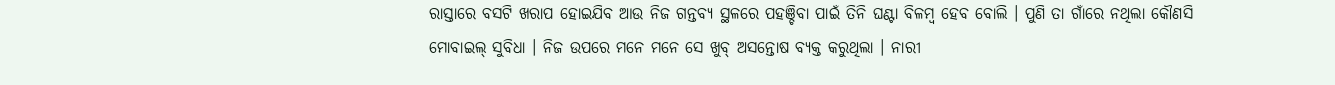ରାସ୍ତାରେ ବସଟି ଖରାପ ହୋଇଯିବ ଆଉ ନିଜ ଗନ୍ତବ୍ୟ ସ୍ଥଳରେ ପହଞ୍ଚିବା ପାଇଁ ତିନି ଘଣ୍ଟା ବିଳମ୍ବ ହେବ ବୋଲି । ପୁଣି ତା ଗାଁରେ ନଥିଲା କୌଣସି ମୋବାଇଲ୍ ସୁବିଧା । ନିଜ ଉପରେ ମନେ ମନେ ସେ ଖୁବ୍ ଅସନ୍ତୋଷ ବ୍ୟକ୍ତ କରୁଥିଲା । ନାରୀ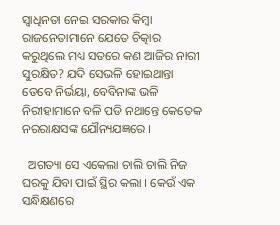ସ୍ୱାଧିନତା ନେଇ ସରକାର କିମ୍ବା ରାଜନେତାମାନେ ଯେତେ ଚିତ୍କାର କରୁଥିଲେ ମଧ୍ୟ ସତରେ କଣ ଆଜିର ନାରୀ ସୁରକ୍ଷିତ? ଯଦି ସେଭଳି ହୋଇଥାନ୍ତା ତେବେ ନିର୍ଭୟା, ବେବିନାଙ୍କ ଭଳି ନିରୀହାମାନେ ବଳି ପଡି ନଥାନ୍ତେ କେତେକ ନରରାକ୍ଷସଙ୍କ ଯୌନ୍ୟଯଜ୍ଞରେ ।

  ଅଗତ୍ୟା ସେ ଏକେଲା ଚାଲି ଚାଲି ନିଜ ଘରକୁ ଯିବା ପାଇଁ ସ୍ଥିର କଲା । କେଉଁ ଏକ ସନ୍ଧିକ୍ଷଣରେ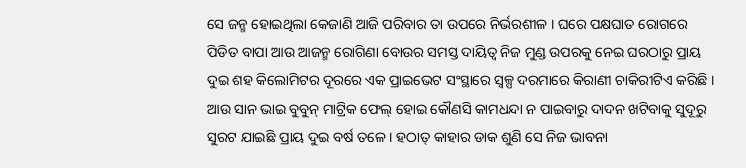ସେ ଜନ୍ମ ହୋଇଥିଲା କେଜାଣି ଆଜି ପରିବାର ତା ଉପରେ ନିର୍ଭରଶୀଳ । ଘରେ ପକ୍ଷଘାତ ରୋଗରେ ପିଡିତ ବାପା ଆଉ ଆଜନ୍ମ ରୋଗିଣା ବୋଉର ସମସ୍ତ ଦାୟିତ୍ୱ ନିଜ ମୁଣ୍ଡ ଉପରକୁ ନେଇ ଘରଠାରୁ ପ୍ରାୟ ଦୁଇ ଶହ କିଲୋମିଟର ଦୂରରେ ଏକ ପ୍ରାଇଭେଟ ସଂସ୍ଥାରେ ସ୍ୱଳ୍ପ ଦରମାରେ କିରାଣୀ ଚାକିରୀଟିଏ କରିଛି । ଆଉ ସାନ ଭାଇ ବୁବୁନ୍ ମାଟ୍ରିକ ଫେଲ୍ ହୋଇ କୌଣସି କାମଧନ୍ଦା ନ ପାଇବାରୁ ଦାଦନ ଖଟିବାକୁ ସୁଦୂରୁ ସୁରଟ ଯାଇଛି ପ୍ରାୟ ଦୁଇ ବର୍ଷ ତଳେ । ହଠାତ୍ କାହାର ଡାକ ଶୁଣି ସେ ନିଜ ଭାବନା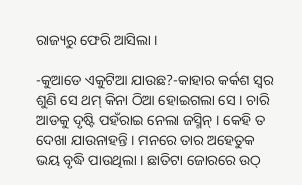ରାଜ୍ୟରୁ ଫେରି ଆସିଲା ।

-କୁଆଡେ ଏକୁଟିଆ ଯାଉଛ?-କାହାର କର୍କଶ ସ୍ୱର ଶୁଣି ସେ ଥମ୍ କିନା ଠିଆ ହୋଇଗଲା ସେ । ଚାରି ଆଡକୁ ଦୃଷ୍ଟି ପହଁରାଇ ନେଲା ଜସ୍ମିନ୍ । କେହି ତ ଦେଖା ଯାଉନାହନ୍ତି । ମନରେ ତାର ଅହେତୁକ ଭୟ ବୃଦ୍ଧି ପାଉଥିଲା । ଛାତିଟା ଜୋରରେ ଉଠ୍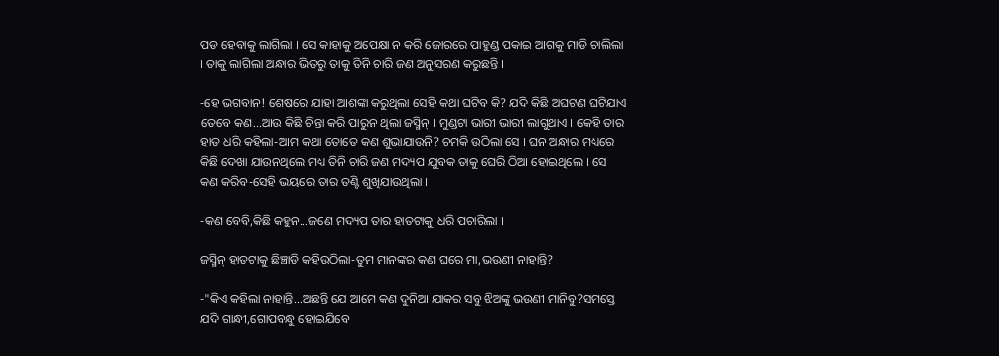ପଡ ହେବାକୁ ଲାଗିଲା । ସେ କାହାକୁ ଅପେକ୍ଷା ନ କରି ଜୋରରେ ପାହୁଣ୍ଡ ପକାଇ ଆଗକୁ ମାଡି ଚାଲିଲା । ତାକୁ ଲାଗିଲା ଅନ୍ଧାର ଭିତରୁ ତାକୁ ତିନି ଚାରି ଜଣ ଅନୁସରଣ କରୁଛନ୍ତି ।

-ହେ ଭଗବାନ! ଶେଷରେ ଯାହା ଆଶଙ୍କା କରୁଥିଲା ସେହି କଥା ଘଟିବ କି? ଯଦି କିଛି ଅଘଟଣ ଘଟିଯାଏ ତେବେ କଣ...ଆଉ କିଛି ଚିନ୍ତା କରି ପାରୁନ ଥିଲା ଜସ୍ମିନ୍ । ମୁଣ୍ଡଟା ଭାରୀ ଭାରୀ ଲାଗୁଥାଏ । କେହି ତାର ହାତ ଧରି କହିଲା-ଆମ କଥା ତୋତେ କଣ ଶୁଭାଯାଉନି? ଚମକି ଉଠିଲା ସେ । ଘନ ଅନ୍ଧାର ମଧ୍ୟରେ କିଛି ଦେଖା ଯାଉନଥିଲେ ମଧ୍ୟ ତିନି ଚାରି ଜଣ ମଦ୍ୟପ ଯୁବକ ତାକୁ ଘେରି ଠିଆ ହୋଇଥିଲେ । ସେ କଣ କରିବ-ସେହି ଭୟରେ ତାର ତଣ୍ଟି ଶୁଖିଯାଉଥିଲା ।

-କଣ ବେବି,କିଛି କହୁନ...ଜଣେ ମଦ୍ୟପ ତାର ହାତଟାକୁ ଧରି ପଚାରିଲା ।

ଜସ୍ମିନ୍ ହାତଟାକୁ ଛିଞ୍ଚାଡି କହିଉଠିଲା-ତୁମ ମାନଙ୍କର କଣ ଘରେ ମା,ଭଉଣୀ ନାହାନ୍ତି?

-"କିଏ କହିଲା ନାହାନ୍ତି...ଅଛନ୍ତି ଯେ ଆମେ କଣ ଦୁନିଆ ଯାକର ସବୁ ଝିଅଙ୍କୁ ଭଉଣୀ ମାନିବୁ?ସମସ୍ତେ ଯଦି ଗାନ୍ଧୀ,ଗୋପବନ୍ଧୁ ହୋଇଯିବେ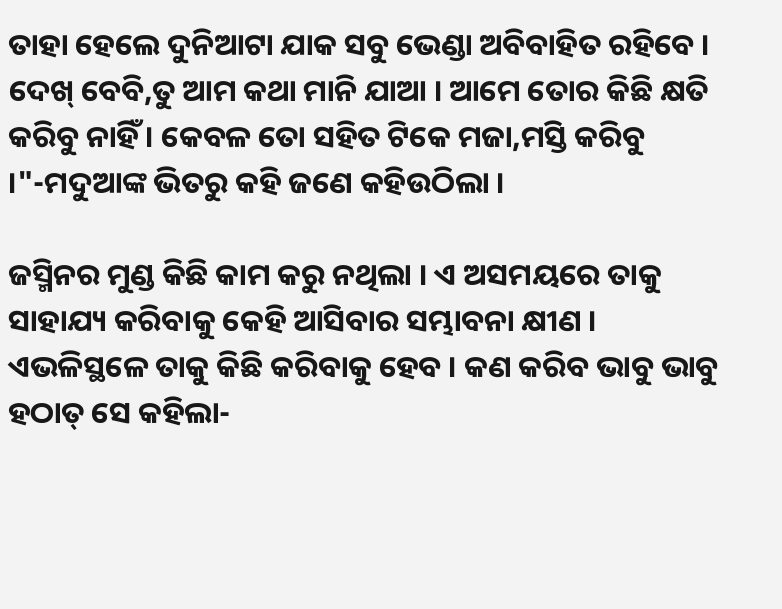ତାହା ହେଲେ ଦୁନିଆଟା ଯାକ ସବୁ ଭେଣ୍ଡା ଅବିବାହିତ ରହିବେ । ଦେଖ୍ ବେବି,ତୁ ଆମ କଥା ମାନି ଯାଆ । ଆମେ ତୋର କିଛି କ୍ଷତି କରିବୁ ନାହିଁ । କେବଳ ତୋ ସହିତ ଟିକେ ମଜା,ମସ୍ତି କରିବୁ ।"-ମଦୁଆଙ୍କ ଭିତରୁ କହି ଜଣେ କହିଉଠିଲା ।

ଜସ୍ମିନର ମୁଣ୍ଡ କିଛି କାମ କରୁ ନଥିଲା । ଏ ଅସମୟରେ ତାକୁ ସାହାଯ୍ୟ କରିବାକୁ କେହି ଆସିବାର ସମ୍ଭାବନା କ୍ଷୀଣ । ଏଭଳିସ୍ଥଳେ ତାକୁ କିଛି କରିବାକୁ ହେବ । କଣ କରିବ ଭାବୁ ଭାବୁ ହଠାତ୍ ସେ କହିଲା-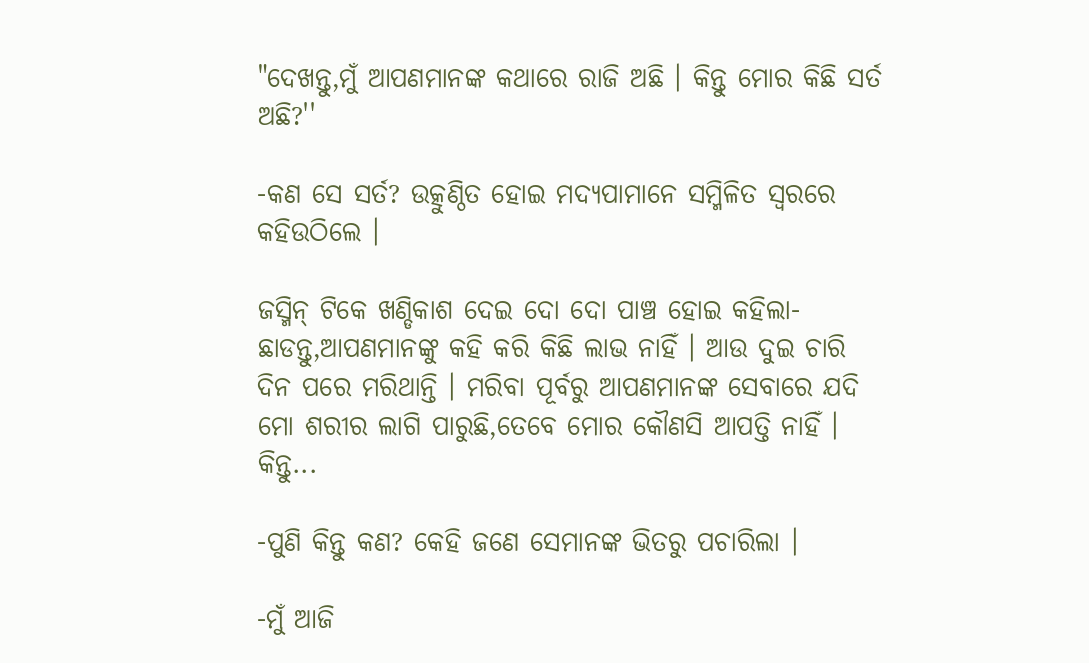"ଦେଖନ୍ତୁ,ମୁଁ ଆପଣମାନଙ୍କ କଥାରେ ରାଜି ଅଛି । କିନ୍ତୁ ମୋର କିଛି ସର୍ତ ଅଛି?''

-କଣ ସେ ସର୍ତ? ଉତ୍କୁଣ୍ଠିତ ହୋଇ ମଦ୍ୟପାମାନେ ସମ୍ମିଳିତ ସ୍ୱରରେ କହିଉଠିଲେ ।

ଜସ୍ମିନ୍ ଟିକେ ଖଣ୍ଡିକାଶ ଦେଇ ଦୋ ଦୋ ପାଞ୍ଚ ହୋଇ କହିଲା-ଛାଡନ୍ତୁ,ଆପଣମାନଙ୍କୁ କହି କରି କିଛି ଲାଭ ନାହିଁ । ଆଉ ଦୁଇ ଚାରି ଦିନ ପରେ ମରିଥାନ୍ତି । ମରିବା ପୂର୍ବରୁ ଆପଣମାନଙ୍କ ସେବାରେ ଯଦି ମୋ ଶରୀର ଲାଗି ପାରୁଛି,ତେବେ ମୋର କୌଣସି ଆପତ୍ତି ନାହିଁ । କିନ୍ତୁ...

-ପୁଣି କିନ୍ତୁ କଣ? କେହି ଜଣେ ସେମାନଙ୍କ ଭିତରୁ ପଚାରିଲା ।

-ମୁଁ ଆଜି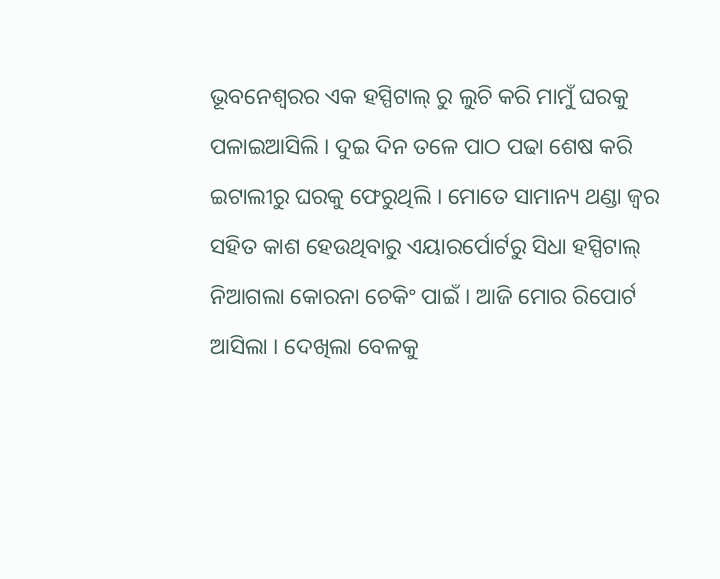ଭୂବନେଶ୍ୱରର ଏକ ହସ୍ପିଟାଲ୍ ରୁ ଲୁଚି କରି ମାମୁଁ ଘରକୁ ପଳାଇଆସିଲି । ଦୁଇ ଦିନ ତଳେ ପାଠ ପଢା ଶେଷ କରି ଇଟାଲୀରୁ ଘରକୁ ଫେରୁଥିଲି । ମୋତେ ସାମାନ୍ୟ ଥଣ୍ଡା ଜ୍ୱର ସହିତ କାଶ ହେଉଥିବାରୁ ଏୟାରର୍ପୋର୍ଟରୁ ସିଧା ହସ୍ପିଟାଲ୍ ନିଆଗଲା କୋରନା ଚେକିଂ ପାଇଁ । ଆଜି ମୋର ରିପୋର୍ଟ ଆସିଲା । ଦେଖିଲା ବେଳକୁ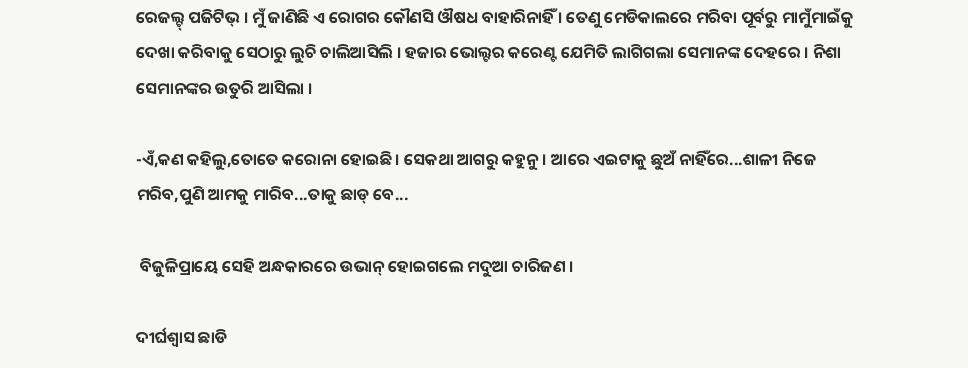ରେଜଲ୍ଟ୍ ପଜିଟିଭ୍ । ମୁଁ ଜାଣିଛି ଏ ରୋଗର କୌଣସି ଔଷଧ ବାହାରିନାହିଁ । ତେଣୁ ମେଡିକାଲରେ ମରିବା ପୂର୍ବରୁ ମାମୁଁମାଇଁକୁ ଦେଖା କରିବାକୁ ସେଠାରୁ ଲୁଚି ଚାଲିଆସିଲି । ହଜାର ଭୋଲ୍ଟର କରେଣ୍ଟ ଯେମିତି ଲାଗିଗଲା ସେମାନଙ୍କ ଦେହରେ । ନିଶା ସେମାନଙ୍କର ଉତୁରି ଆସିଲା ।

-ଏଁ,କଣ କହିଲୁ,ତୋତେ କରୋନା ହୋଇଛି । ସେକଥା ଆଗରୁ କହୁନୁ । ଆରେ ଏଇଟାକୁ ଛୁଅଁ ନାହିଁରେ...ଶାଳୀ ନିଜେ ମରିବ,ପୁଣି ଆମକୁ ମାରିବ...ତାକୁ ଛାଡ୍ ବେ...

 ବିଜୁଳିପ୍ରାୟେ ସେହି ଅନ୍ଧକାରରେ ଉଭାନ୍ ହୋଇଗଲେ ମଦୁଆ ଚାରିଜଣ ।

ଦୀର୍ଘଶ୍ୱାସ ଛାଡି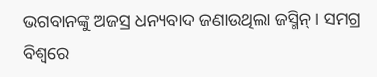ଭଗବାନଙ୍କୁ ଅଜସ୍ର ଧନ୍ୟବାଦ ଜଣାଉଥିଲା ଜସ୍ମିନ୍ । ସମଗ୍ର ବିଶ୍ୱରେ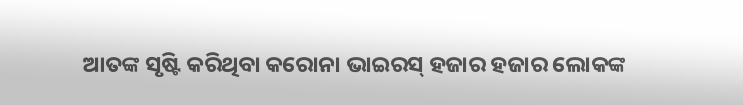ଆତଙ୍କ ସୃଷ୍ଟି କରିଥିବା କରୋନା ଭାଇରସ୍ ହଜାର ହଜାର ଲୋକଙ୍କ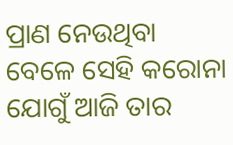ପ୍ରାଣ ନେଉଥିବା ବେଳେ ସେହି କରୋନା ଯୋଗୁଁ ଆଜି ତାର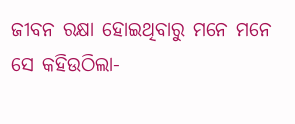ଜୀବନ ରକ୍ଷା ହୋଇଥିବାରୁ ମନେ ମନେ ସେ କହିଉଠିଲା-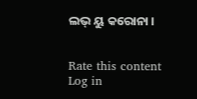ଲଭ୍ ୟୁ କରୋନା ।


Rate this content
Log in